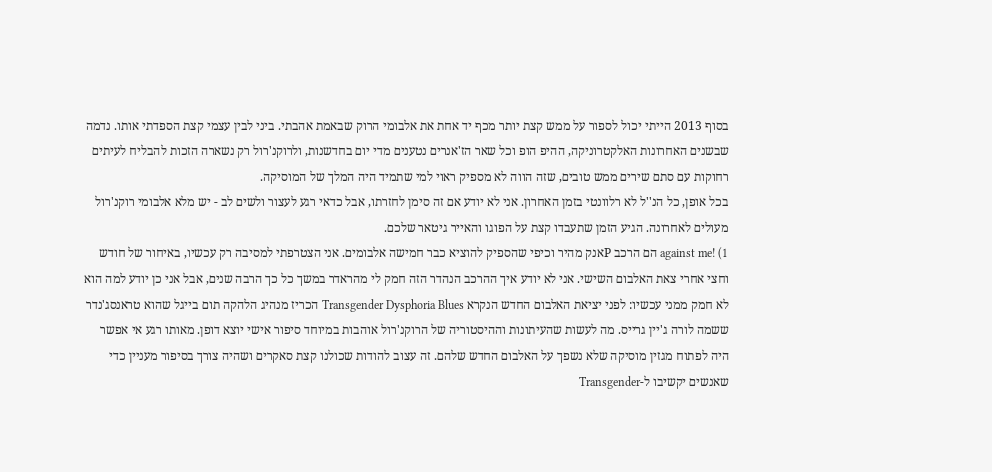בסוף 2013 הייתי יכול לספור על ממש קצת יותר מכף יד אחת את אלבומי הרוק שבאמת אהבתי. ביני לבין עצמי קצת הספדתי אותו. נדמה שבשנים האחרונות האלקטרוניקה, ההיפ הופ וכל שאר הז'אנרים נטענים מדי יום בחדשנות, ולרוקנ'רול רק נשארה הזכות להבליח לעיתים רחוקות עם סתם שירים ממש טובים, שזה הווה לא מספיק ראוי למי שתמיד היה המלך של המוסיקה.
בכל אופן, כל הנ''ל לא רלוונטי בזמן האחרון. אני לא יודע אם זה סימן לחזרתו, אבל כדאי רגע לעצור ולשים לב - יש מלא אלבומי רוקנ'רול מעולים לאחרונה. הגיע הזמן שתעבדו קצת על הפוגו והאייר גיטאר שלכם.
1) !against me הם הרכב Pאנק מהיר וכיפי שהספיק להוציא כבר חמישה אלבומים. אני הצטרפתי למסיבה רק עכשיו, באיחור של חודש וחצי אחרי צאת האלבום השישי. אני לא יודע איך ההרכב הנהדר הזה חמק לי מהראדר במשך כל כך הרבה שנים, אבל אני כן יודע למה הוא לא חמק ממני עכשיו: לפני יציאת האלבום החדש הנקרא Transgender Dysphoria Blues הכריז מנהיג הלהקה תום בייגל שהוא טראנסג'נדר ששמה לורה ג'יין גרייס. מה לעשות שהעיתונות וההיסטוריה של הרוקנ'רול אוהבות במיוחד סיפור אישי יוצא דופן. מאותו רגע אי אפשר היה לפתוח מגזין מוסיקה שלא נשפך על האלבום החדש שלהם. זה עצוב להודות שכולנו קצת סאקרים ושהיה צורך בסיפור מעניין כדי שאנשים יקשיבו ל-Transgender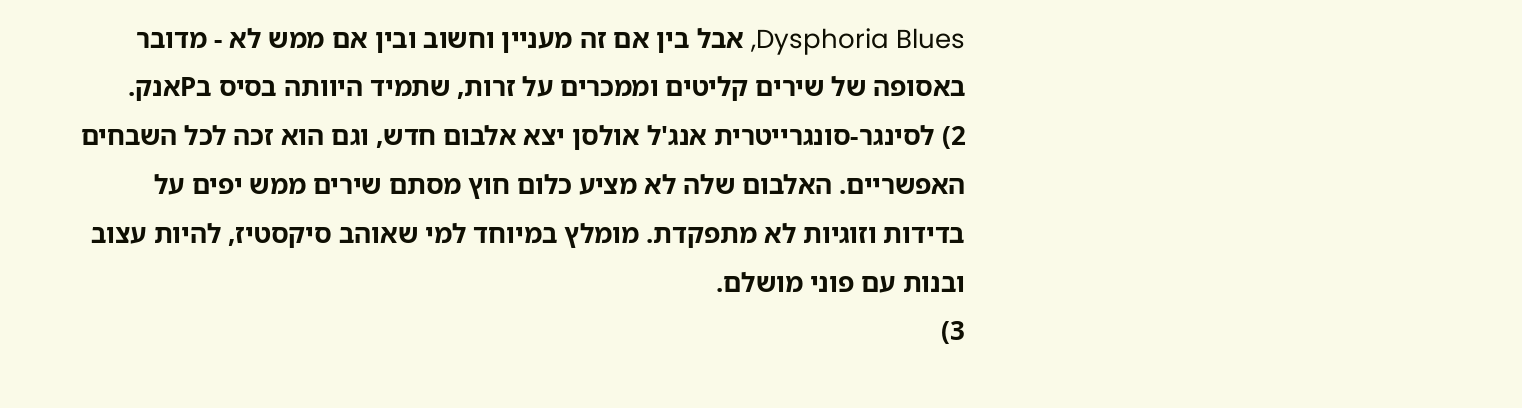Dysphoria Blues, אבל בין אם זה מעניין וחשוב ובין אם ממש לא - מדובר באסופה של שירים קליטים וממכרים על זרות, שתמיד היוותה בסיס בPאנק.
2) לסינגר-סונגרייטרית אנג'ל אולסן יצא אלבום חדש, וגם הוא זכה לכל השבחים האפשריים. האלבום שלה לא מציע כלום חוץ מסתם שירים ממש יפים על בדידות וזוגיות לא מתפקדת. מומלץ במיוחד למי שאוהב סיקסטיז, להיות עצוב ובנות עם פוני מושלם.
3)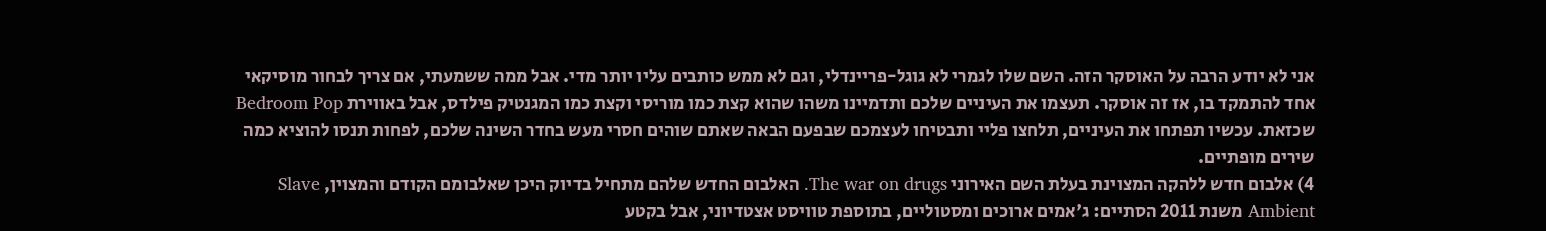אני לא יודע הרבה על האוסקר הזה. השם שלו לגמרי לא גוגל-פריינדלי, וגם לא ממש כותבים עליו יותר מדי. אבל ממה ששמעתי, אם צריך לבחור מוסיקאי אחד להתמקד בו, אז זה אוסקר. תעצמו את העיניים שלכם ותדמיינו משהו שהוא קצת כמו מוריסי וקצת כמו המגנטיק פילדס, אבל באווירת Bedroom Pop שכזאת. עכשיו תפתחו את העיניים, תלחצו פליי ותבטיחו לעצמכם שבפעם הבאה שאתם שוהים חסרי מעש בחדר השינה שלכם, לפחות תנסו להוציא כמה שירים מופתיים.
4) אלבום חדש ללהקה המצוינת בעלת השם האירוני The war on drugs. האלבום החדש שלהם מתחיל בדיוק היכן שאלבומם הקודם והמצוין, Slave Ambient משנת 2011 הסתיים: ג'אמים ארוכים ומסטוליים, בתוספת טוויסט אצטדיוני, אבל בקטע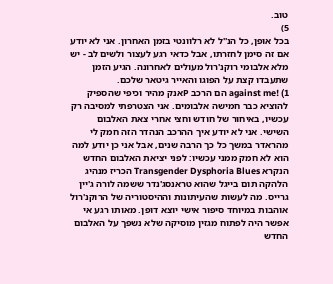טוב.
5)
בכל אופן, כל הנ''ל לא רלוונטי בזמן האחרון. אני לא יודע אם זה סימן לחזרתו, אבל כדאי רגע לעצור ולשים לב - יש מלא אלבומי רוקנ'רול מעולים לאחרונה. הגיע הזמן שתעבדו קצת על הפוגו והאייר גיטאר שלכם.
1) !against me הם הרכב Pאנק מהיר וכיפי שהספיק להוציא כבר חמישה אלבומים. אני הצטרפתי למסיבה רק עכשיו, באיחור של חודש וחצי אחרי צאת האלבום השישי. אני לא יודע איך ההרכב הנהדר הזה חמק לי מהראדר במשך כל כך הרבה שנים, אבל אני כן יודע למה הוא לא חמק ממני עכשיו: לפני יציאת האלבום החדש הנקרא Transgender Dysphoria Blues הכריז מנהיג הלהקה תום בייגל שהוא טראנסג'נדר ששמה לורה ג'יין גרייס. מה לעשות שהעיתונות וההיסטוריה של הרוקנ'רול אוהבות במיוחד סיפור אישי יוצא דופן. מאותו רגע אי אפשר היה לפתוח מגזין מוסיקה שלא נשפך על האלבום החדש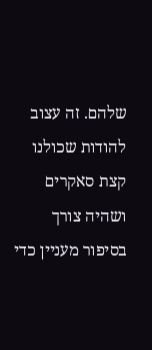שלהם. זה עצוב להודות שכולנו קצת סאקרים ושהיה צורך בסיפור מעניין כדי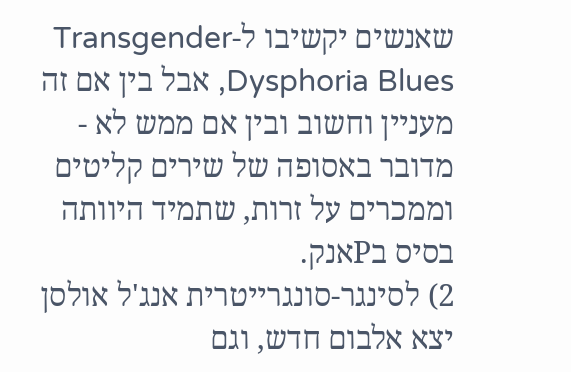שאנשים יקשיבו ל-Transgender Dysphoria Blues, אבל בין אם זה מעניין וחשוב ובין אם ממש לא - מדובר באסופה של שירים קליטים וממכרים על זרות, שתמיד היוותה בסיס בPאנק.
2) לסינגר-סונגרייטרית אנג'ל אולסן יצא אלבום חדש, וגם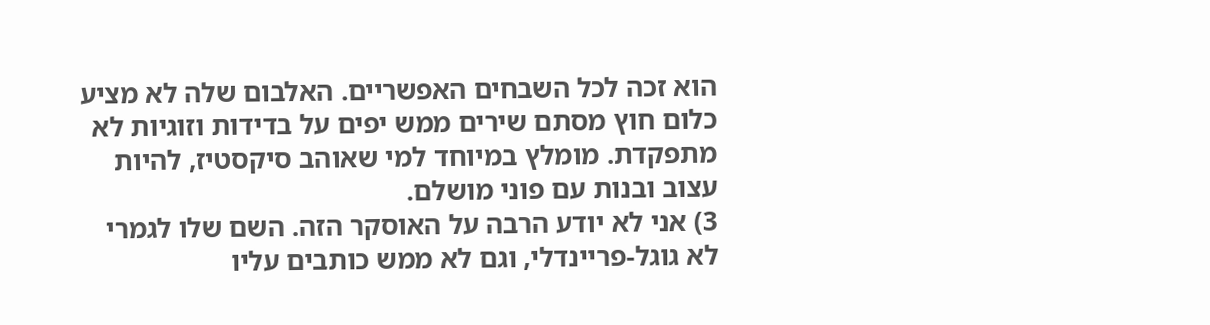הוא זכה לכל השבחים האפשריים. האלבום שלה לא מציע כלום חוץ מסתם שירים ממש יפים על בדידות וזוגיות לא מתפקדת. מומלץ במיוחד למי שאוהב סיקסטיז, להיות עצוב ובנות עם פוני מושלם.
3) אני לא יודע הרבה על האוסקר הזה. השם שלו לגמרי לא גוגל-פריינדלי, וגם לא ממש כותבים עליו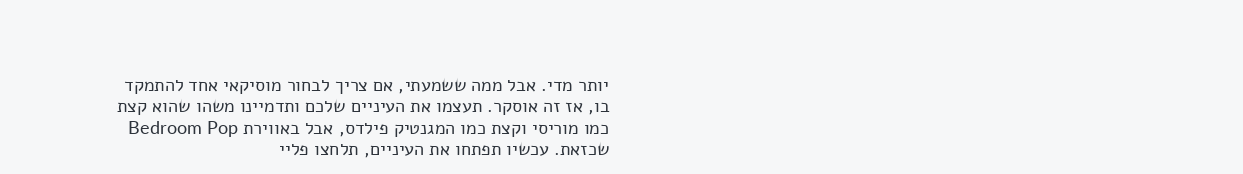יותר מדי. אבל ממה ששמעתי, אם צריך לבחור מוסיקאי אחד להתמקד בו, אז זה אוסקר. תעצמו את העיניים שלכם ותדמיינו משהו שהוא קצת כמו מוריסי וקצת כמו המגנטיק פילדס, אבל באווירת Bedroom Pop שכזאת. עכשיו תפתחו את העיניים, תלחצו פליי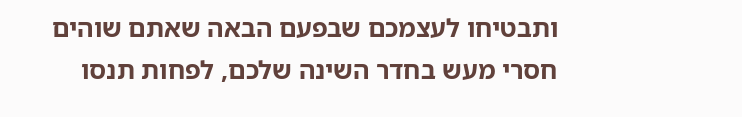ותבטיחו לעצמכם שבפעם הבאה שאתם שוהים חסרי מעש בחדר השינה שלכם, לפחות תנסו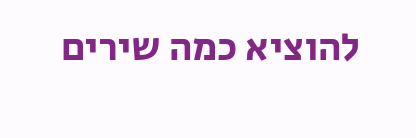להוציא כמה שירים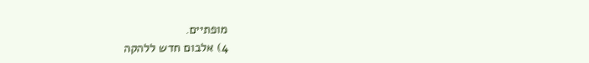מופתיים.
4) אלבום חדש ללהקה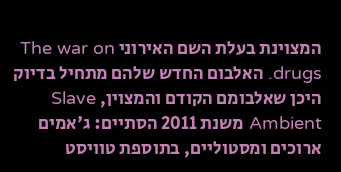המצוינת בעלת השם האירוני The war on drugs. האלבום החדש שלהם מתחיל בדיוק היכן שאלבומם הקודם והמצוין, Slave Ambient משנת 2011 הסתיים: ג'אמים ארוכים ומסטוליים, בתוספת טוויסט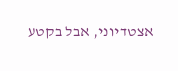אצטדיוני, אבל בקטע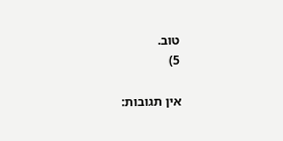טוב.
5)

אין תגובות: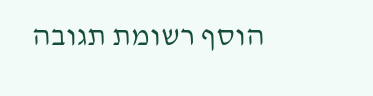הוסף רשומת תגובה